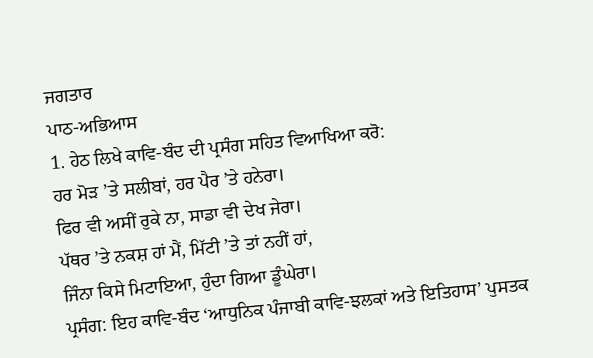ਜਗਤਾਰ
ਪਾਠ-ਅਭਿਆਸ
1. ਹੇਠ ਲਿਖੇ ਕਾਵਿ-ਬੰਦ ਦੀ ਪ੍ਰਸੰਗ ਸਹਿਤ ਵਿਆਖਿਆ ਕਰੋ:
ਹਰ ਮੋੜ ’ਤੇ ਸਲੀਬਾਂ, ਹਰ ਪੈਰ ’ਤੇ ਹਨੇਰਾ।
ਫਿਰ ਵੀ ਅਸੀਂ ਰੁਕੇ ਨਾ, ਸਾਡਾ ਵੀ ਦੇਖ ਜੇਰਾ।
ਪੱਥਰ ’ਤੇ ਨਕਸ਼ ਹਾਂ ਮੈਂ, ਮਿੱਟੀ ’ਤੇ ਤਾਂ ਨਹੀਂ ਹਾਂ,
ਜਿੰਨਾ ਕਿਸੇ ਮਿਟਾਇਆ, ਹੁੰਦਾ ਗਿਆ ਡੂੰਘੇਰਾ।
ਪ੍ਰਸੰਗ: ਇਹ ਕਾਵਿ-ਬੰਦ ‘ਆਧੁਨਿਕ ਪੰਜਾਬੀ ਕਾਵਿ-ਝਲਕਾਂ ਅਤੇ ਇਤਿਹਾਸ’ ਪੁਸਤਕ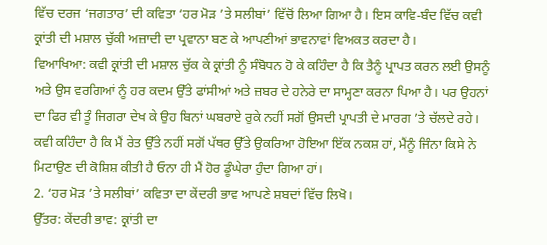ਵਿੱਚ ਦਰਜ ‘ਜਗਤਾਰ’ ਦੀ ਕਵਿਤਾ ‘ਹਰ ਮੋੜ ’ਤੇ ਸਲੀਬਾਂ’ ਵਿੱਚੋਂ ਲਿਆ ਗਿਆ ਹੈ। ਇਸ ਕਾਵਿ-ਬੰਦ ਵਿੱਚ ਕਵੀ ਕ੍ਰਾਂਤੀ ਦੀ ਮਸ਼ਾਲ ਚੁੱਕੀ ਅਜ਼ਾਦੀ ਦਾ ਪ੍ਰਵਾਨਾ ਬਣ ਕੇ ਆਪਣੀਆਂ ਭਾਵਨਾਵਾਂ ਵਿਅਕਤ ਕਰਦਾ ਹੈ।
ਵਿਆਖਿਆ: ਕਵੀ ਕ੍ਰਾਂਤੀ ਦੀ ਮਸ਼ਾਲ ਚੁੱਕ ਕੇ ਕ੍ਰਾਂਤੀ ਨੂੰ ਸੰਬੋਧਨ ਹੋ ਕੇ ਕਹਿੰਦਾ ਹੈ ਕਿ ਤੈਨੂੰ ਪ੍ਰਾਪਤ ਕਰਨ ਲਈ ਉਸਨੂੰ ਅਤੇ ਉਸ ਵਰਗਿਆਂ ਨੂੰ ਹਰ ਕਦਮ ਉੱਤੇ ਫਾਂਸੀਆਂ ਅਤੇ ਜ਼ਬਰ ਦੇ ਹਨੇਰੇ ਦਾ ਸਾਮ੍ਹਣਾ ਕਰਨਾ ਪਿਆ ਹੈ। ਪਰ ਉਹਨਾਂ ਦਾ ਫਿਰ ਵੀ ਤੂੰ ਜਿਗਰਾ ਦੇਖ ਕੇ ਉਹ ਬਿਨਾਂ ਘਬਰਾਏ ਰੁਕੇ ਨਹੀਂ ਸਗੋਂ ਉਸਦੀ ਪ੍ਰਾਪਤੀ ਦੇ ਮਾਰਗ ’ਤੇ ਚੱਲਦੇ ਰਹੇ। ਕਵੀ ਕਹਿੰਦਾ ਹੈ ਕਿ ਮੈਂ ਰੇਤ ਉੱਤੇ ਨਹੀਂ ਸਗੋਂ ਪੱਥਰ ਉੱਤੇ ਉਕਰਿਆ ਹੋਇਆ ਇੱਕ ਨਕਸ਼ ਹਾਂ, ਮੈਂਨੂੰ ਜਿੰਨਾ ਕਿਸੇ ਨੇ ਮਿਟਾਉਣ ਦੀ ਕੋਸ਼ਿਸ਼ ਕੀਤੀ ਹੈ ਓਨਾ ਹੀ ਮੈਂ ਹੋਰ ਡੂੰਘੇਰਾ ਹੁੰਦਾ ਗਿਆ ਹਾਂ।
2. ‘ਹਰ ਮੋੜ ’ਤੇ ਸਲੀਬਾਂ’ ਕਵਿਤਾ ਦਾ ਕੇਂਦਰੀ ਭਾਵ ਆਪਣੇ ਸ਼ਬਦਾਂ ਵਿੱਚ ਲਿਖੋ।
ਉੱਤਰ: ਕੇਂਦਰੀ ਭਾਵ: ਕ੍ਰਾਂਤੀ ਦਾ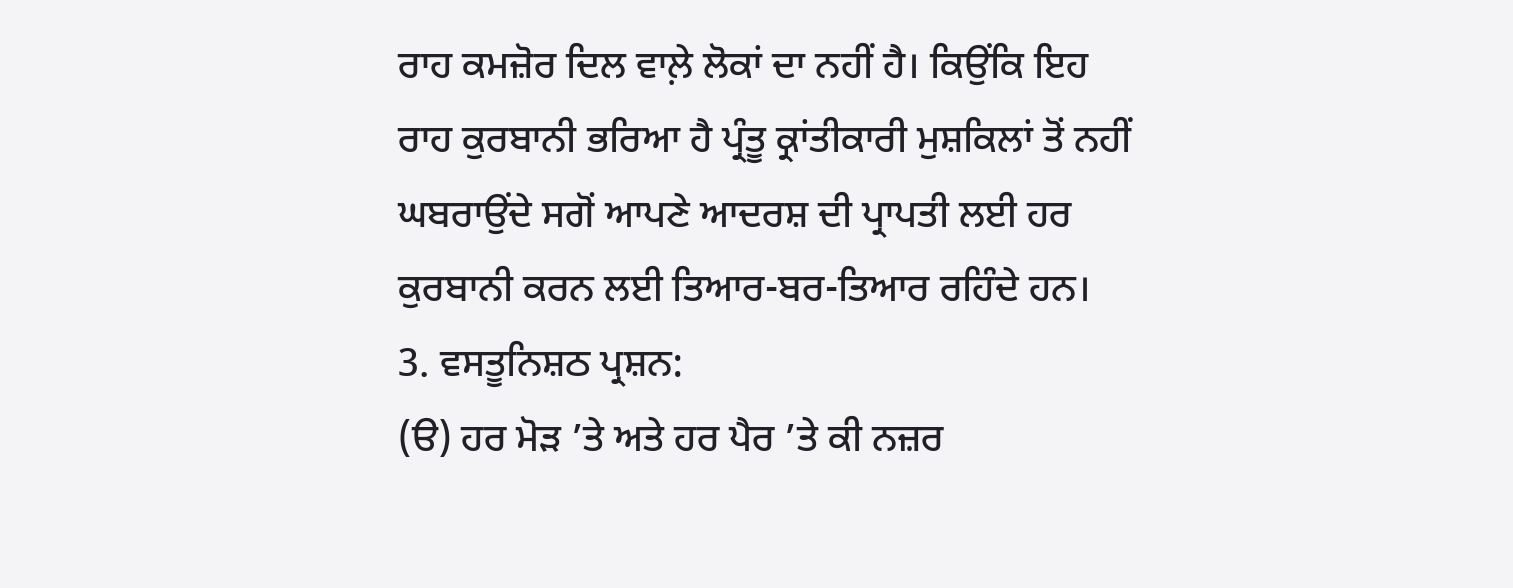ਰਾਹ ਕਮਜ਼ੋਰ ਦਿਲ ਵਾਲ਼ੇ ਲੋਕਾਂ ਦਾ ਨਹੀਂ ਹੈ। ਕਿਉਂਕਿ ਇਹ ਰਾਹ ਕੁਰਬਾਨੀ ਭਰਿਆ ਹੈ ਪ੍ਰੰਤੂ ਕ੍ਰਾਂਤੀਕਾਰੀ ਮੁਸ਼ਕਿਲਾਂ ਤੋਂ ਨਹੀਂ ਘਬਰਾਉਂਦੇ ਸਗੋਂ ਆਪਣੇ ਆਦਰਸ਼ ਦੀ ਪ੍ਰਾਪਤੀ ਲਈ ਹਰ ਕੁਰਬਾਨੀ ਕਰਨ ਲਈ ਤਿਆਰ-ਬਰ-ਤਿਆਰ ਰਹਿੰਦੇ ਹਨ।
3. ਵਸਤੂਨਿਸ਼ਠ ਪ੍ਰਸ਼ਨ:
(ੳ) ਹਰ ਮੋੜ ’ਤੇ ਅਤੇ ਹਰ ਪੈਰ ’ਤੇ ਕੀ ਨਜ਼ਰ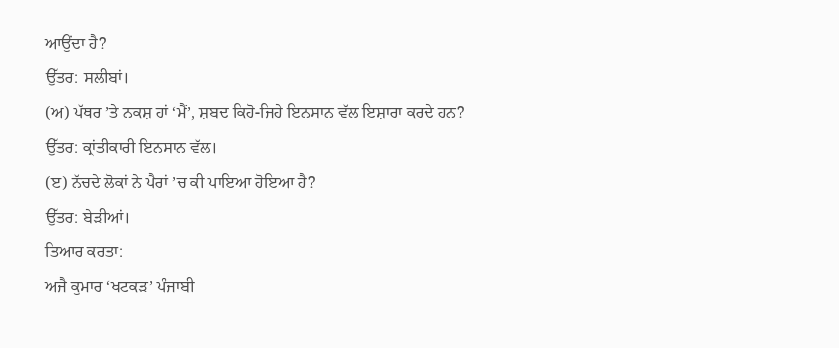ਆਉਂਦਾ ਹੈ?
ਉੱਤਰ: ਸਲੀਬਾਂ।
(ਅ) ਪੱਥਰ ’ਤੇ ਨਕਸ਼ ਹਾਂ ‘ਮੈਂ’, ਸ਼ਬਦ ਕਿਹੋ-ਜਿਹੇ ਇਨਸਾਨ ਵੱਲ ਇਸ਼ਾਰਾ ਕਰਦੇ ਹਨ?
ਉੱਤਰ: ਕ੍ਰਾਂਤੀਕਾਰੀ ਇਨਸਾਨ ਵੱਲ।
(ੲ) ਨੱਚਦੇ ਲੋਕਾਂ ਨੇ ਪੈਰਾਂ ’ਚ ਕੀ ਪਾਇਆ ਹੋਇਆ ਹੈ?
ਉੱਤਰ: ਬੇੜੀਆਂ।
ਤਿਆਰ ਕਰਤਾ:
ਅਜੈ ਕੁਮਾਰ ‘ਖਟਕੜ’ ਪੰਜਾਬੀ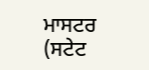ਮਾਸਟਰ (ਸਟੇਟ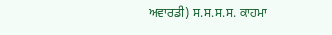ਅਵਾਰਡੀ) ਸ.ਸ.ਸ.ਸ. ਕਾਹਮਾ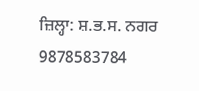ਜ਼ਿਲ੍ਹਾ: ਸ਼.ਭ.ਸ. ਨਗਰ 9878583784